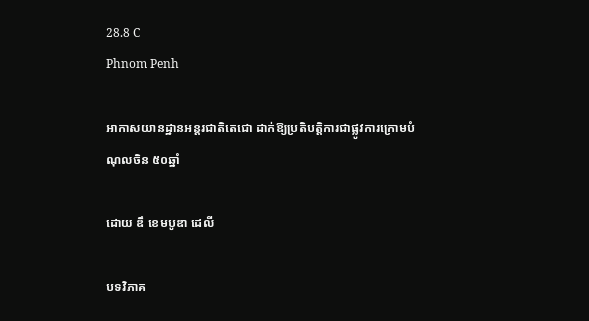28.8 C
Phnom Penh

អាកាសយានដ្ឋានអន្តរជាតិតេជោ ដាក់ឱ្យប្រតិបត្តិការជាផ្លូវការក្រោមបំណុលចិន ៥០ឆ្នាំ

ដោយ ឌឹ ខេមបូឌា ដេលី

បទវិភាគ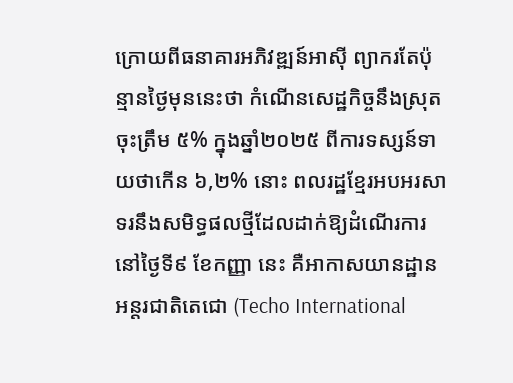ក្រោយពីធនាគារអភិវឌ្ឍន៍អាស៊ី ព្យាករតែប៉ុន្មានថ្ងៃមុននេះថា កំណើនសេដ្ឋកិច្ចនឹងស្រុតចុះត្រឹម ៥% ក្នុងឆ្នាំ២០២៥ ពីការទស្សន៍ទាយថាកើន ៦,២% នោះ ពលរដ្ឋខ្មែរអបអរសាទរនឹងសមិទ្ធផលថ្មីដែលដាក់ឱ្យដំណើរការនៅថ្ងៃទី៩ ខែកញ្ញា នេះ គឺអាកាសយានដ្ឋានអន្តរជាតិតេជោ (Techo International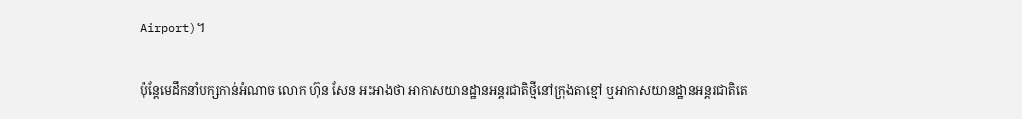Airport)។

ប៉ុន្តែមេដឹកនាំបក្សកាន់អំណាច លោក ហ៊ុន សែន អះអាងថា អាកាសយានដ្ឋានអន្តរជាតិថ្មីនៅក្រុងតាខ្មៅ ឬអាកាសយានដ្ឋានអន្តរជាតិតេ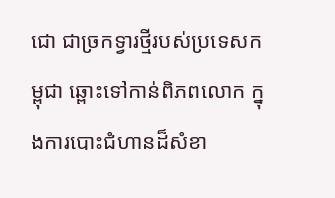ជោ ជាច្រកទ្វារថ្មីរបស់ប្រទេសកម្ពុជា ឆ្ពោះទៅកាន់ពិភពលោក ក្នុងការបោះជំហានដ៏សំខា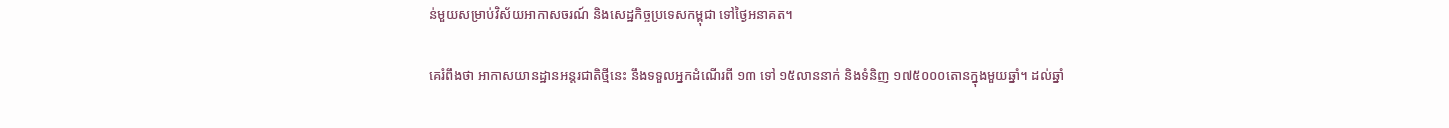ន់មួយសម្រាប់វិស័យអាកាសចរណ៍ និងសេដ្ឋកិច្ចប្រទេសកម្ពុជា ទៅថ្ងៃអនាគត។

គេរំពឹងថា អាកាសយានដ្ឋានអន្តរជាតិថ្មីនេះ នឹងទទួលអ្នកដំណើរពី ១៣ ទៅ ១៥លាននាក់ និងទំនិញ ១៧៥០០០តោនក្នុងមួយឆ្នាំ។ ដល់ឆ្នាំ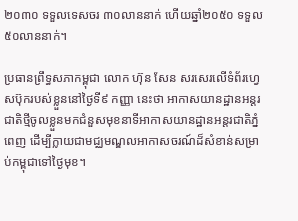២០៣០ ទទួលទេសចរ ៣០លាននាក់ ហើយឆ្នាំ២០៥០ ទទួល ៥០លាននាក់។

ប្រធានព្រឹទ្ធសភាកម្ពុជា លោក ហ៊ុន សែន សរសេរលើទំព័រហ្វេសប៊ុករបស់ខ្លួននៅថ្ងៃទី៩ កញ្ញា នេះថា អាកាសយានដ្ឋានអន្តរជាតិថ្មីចូលខ្លួនមកជំនួសមុខនាទីអាកាសយានដ្ឋានអន្តរជាតិភ្នំពេញ ដើម្បីក្លាយជាមជ្ឈមណ្ឌលអាកាសចរណ៍ដ៏សំខាន់សម្រាប់កម្ពុជាទៅថ្ងៃមុខ។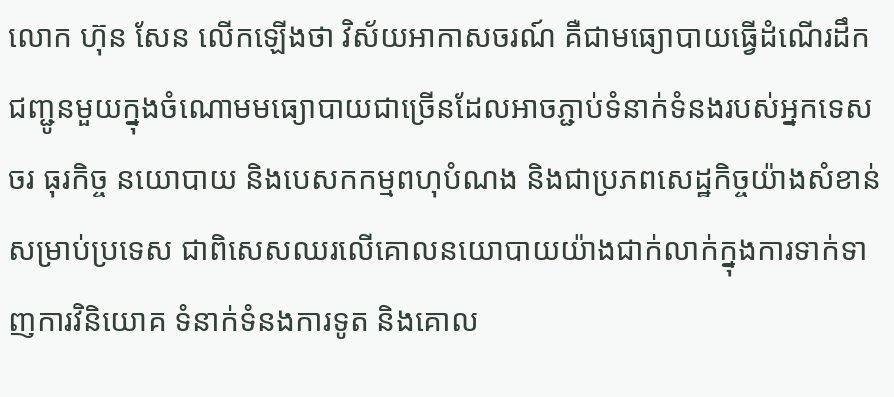លោក ហ៊ុន សែន លើកឡើងថា វិស័យអាកាសចរណ៍ គឺជាមធ្យោបាយធ្វើដំណើរដឹកជញ្ជូនមួយក្នុងចំណោមមធ្យោបាយជាច្រើនដែលអាចភ្ជាប់ទំនាក់ទំនងរបស់អ្នកទេសចរ ធុរកិច្ច នយោបាយ និងបេសកកម្មពហុបំណង និងជាប្រភពសេដ្ឋកិច្ចយ៉ាងសំខាន់សម្រាប់ប្រទេស ជាពិសេសឈរលើគោលនយោបាយយ៉ាងជាក់លាក់ក្នុងការទាក់ទាញការវិនិយោគ ទំនាក់ទំនងការទូត និងគោល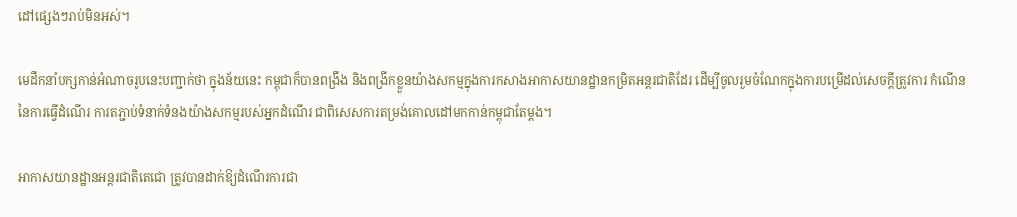ដៅផ្សេងៗរាប់មិនអស់។

មេដឹកនាំបក្សកាន់អំណាចរូបនេះបញ្ជាក់ថា ក្នុងន័យនេះ កម្ពុជាក៏បានពង្រឹង និងពង្រីកខ្លួនយ៉ាងសកម្មក្នុងការកសាងអាកាសយានដ្ឋានកម្រិតអន្តរជាតិដែរ ដើម្បីចូលរួមចំណែកក្នុងការបម្រើដល់សេចក្តីត្រូវការ កំណើននៃការធ្វើដំណើរ ការតភ្ជាប់ទំនាក់ទំនងយ៉ាងសកម្មរបស់អ្នកដំណើរ ជាពិសេសការតម្រង់គោលដៅមកកាន់កម្ពុជាតែម្តង។

អាកាសយានដ្ឋានអន្តរជាតិតេជោ ត្រូវបានដាក់ឱ្យដំណើរការជា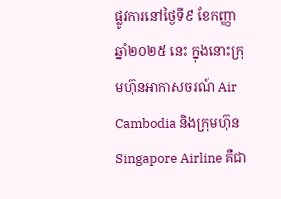ផ្លូវការនៅថ្ងៃទី៩ ខែកញ្ញា ឆ្នាំ២០២៥ នេះ ក្នុងនោះក្រុមហ៊ុនអាកាសចរណ៍ Air Cambodia និងក្រុមហ៊ុន Singapore Airline គឺជា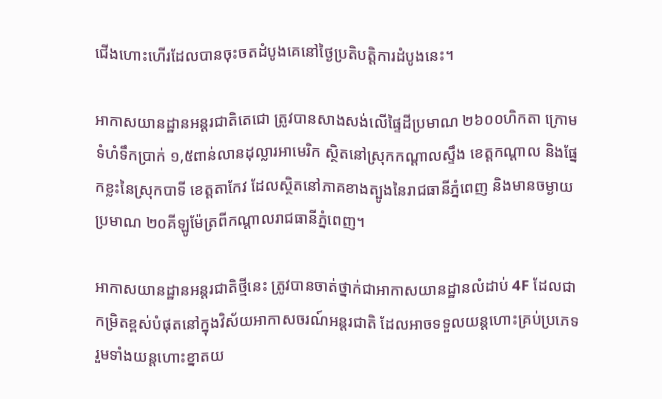ជើងហោះហើរដែលបានចុះចតដំបូងគេនៅថ្ងៃប្រតិបត្តិការដំបូងនេះ។

អាកាសយានដ្ឋានអន្តរជាតិតេជោ ត្រូវបានសាងសង់លើផ្ទៃដីប្រមាណ ២៦០០ហិកតា ក្រោមទំហំទឹកប្រាក់ ១,៥ពាន់លានដុល្លារអាមេរិក ស្ថិតនៅស្រុកកណ្ដាលស្ទឹង ខេត្តកណ្ដាល និងផ្នែកខ្លះនៃស្រុកបាទី ខេត្តតាកែវ ដែលស្ថិតនៅភាគខាងត្បូងនៃរាជធានីភ្នំពេញ និងមានចម្ងាយប្រមាណ ២០គីឡូម៉ែត្រពីកណ្ដាលរាជធានីភ្នំពេញ។

អាកាសយានដ្ឋានអន្តរជាតិថ្មីនេះ ត្រូវបានចាត់ថ្នាក់ជាអាកាសយានដ្ឋានលំដាប់ 4F ដែលជាកម្រិតខ្ពស់បំផុតនៅក្នុងវិស័យអាកាសចរណ៍អន្តរជាតិ ដែលអាចទទួលយន្តហោះគ្រប់ប្រភេទ រួមទាំងយន្តហោះខ្នាតយ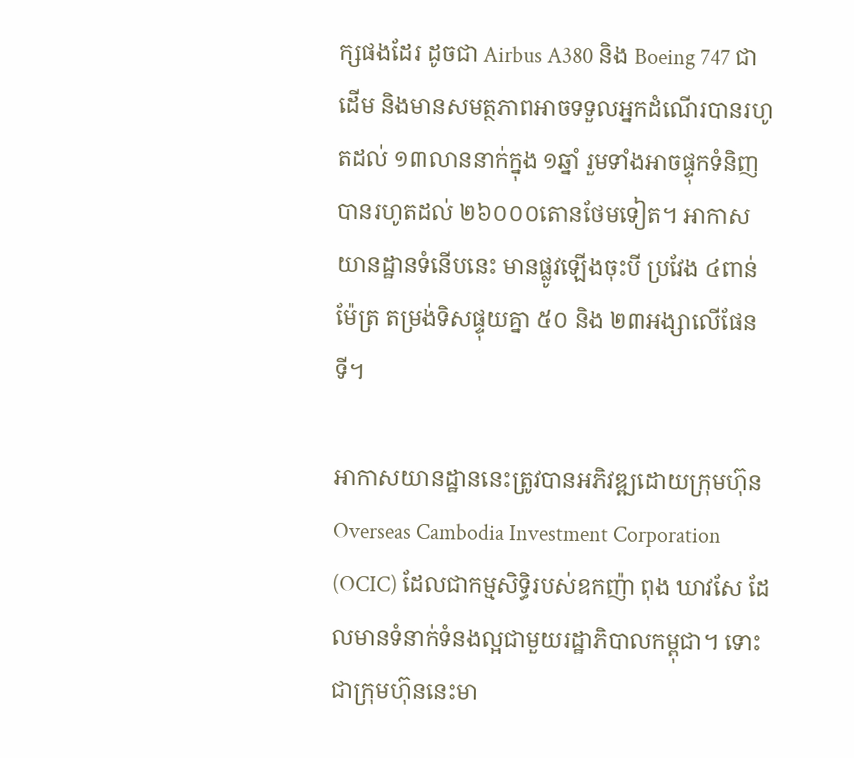ក្សផងដែរ ដូចជា Airbus A380 និង Boeing 747 ជាដើម និងមានសមត្ថភាពអាចទទួលអ្នកដំណើរបានរហូតដល់ ១៣លាននាក់ក្នុង ១ឆ្នាំ រួមទាំងអាចផ្ទុកទំនិញបានរហូតដល់ ២៦០០០តោនថែមទៀត។ អាកាសយានដ្ឋានទំនើបនេះ មានផ្លូវឡើងចុះបី ប្រវែង ៤ពាន់ម៉ែត្រ តម្រង់ទិសផ្ទុយគ្នា ៥០ និង ២៣អង្សាលើផែនទី។

អាកាសយានដ្ឋាននេះត្រូវបានអភិវឌ្ឍដោយក្រុមហ៊ុន Overseas Cambodia Investment Corporation (OCIC) ដែលជាកម្មសិទ្ធិរបស់ឧកញ៉ា ពុង ឃាវសែ ដែលមានទំនាក់ទំនងល្អជាមួយរដ្ឋាភិបាលកម្ពុជា។ ទោះជាក្រុមហ៊ុននេះមា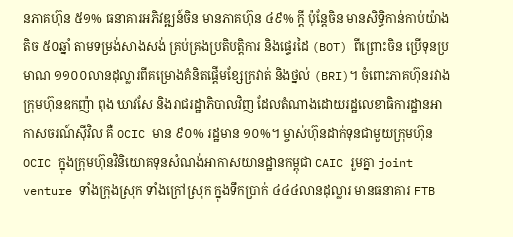នភាគហ៊ុន ៥១% ធនាគារអភិវឌ្ឍន៍ចិន មានភាគហ៊ុន ៤៩% ក្តី ប៉ុន្តែចិន មានសិទ្ធិកាន់កាប់យ៉ាងតិច ៥០ឆ្នាំ តាមទម្រង់សាងសង់ គ្រប់គ្រងប្រតិបត្តិការ និងផ្ទេរដៃ (BOT) ពីព្រោះចិន ប្រើទុនប្រមាណ ១១០០លានដុល្លារពីគម្រោងគំនិតផ្តើមខ្សែក្រវាត់ និងថ្នល់ (BRI)។ ចំពោះភាគហ៊ុនរវាងក្រុមហ៊ុនឧកញ៉ា ពុង ឃាវសែ និងរាជរដ្ឋាភិបាលវិញ ដែលតំណាងដោយរដ្ឋលេខាធិការដ្ឋានអាកាសចរណ៍ស៊ីវិល គឺ OCIC មាន ៩០% រដ្ឋមាន ១០%។ ម្ចាស់ហ៊ុនដាក់ទុនជាមួយក្រុមហ៊ុន OCIC ក្នុងក្រុមហ៊ុនវិនិយោគទុនសំណង់អាកាសយានដ្ឋានកម្ពុជា CAIC រួមគ្នា joint venture ទាំងក្រុងស្រុក ទាំងក្រៅស្រុក ក្នុងទឹកប្រាក់ ៤៤៤លានដុល្លារ មានធនាគារ FTB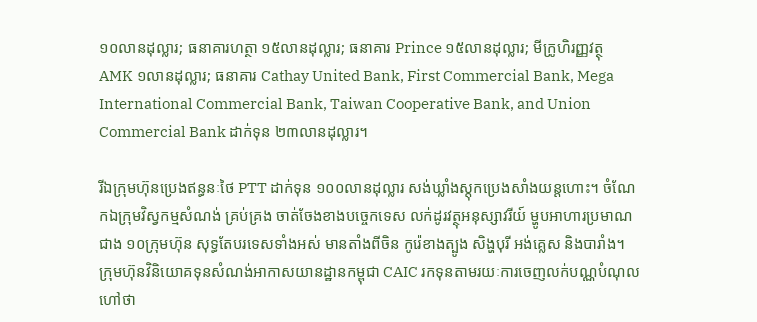១០លានដុល្លារ; ធនាគារហត្ថា ១៥លានដុល្លារ; ធនាគារ Prince ១៥លានដុល្លារ; មីក្រូហិរញ្ញវត្ថុ AMK ១លានដុល្លារ; ធនាគារ Cathay United Bank, First Commercial Bank, Mega International Commercial Bank, Taiwan Cooperative Bank, and Union Commercial Bank ដាក់ទុន ២៣លានដុល្លារ។

រីឯក្រុមហ៊ុនប្រេងឥន្ធនៈថៃ PTT ដាក់ទុន ១០០លានដុល្លារ សង់ឃ្លាំងស្តុកប្រេងសាំងយន្តហោះ។ ចំណែកឯក្រុមវិស្វកម្មសំណង់ គ្រប់គ្រង ចាត់ចែងខាងបច្ចេកទេស លក់ដូរវត្ថុអនុស្សាវរីយ៍ ម្ហូបអាហារប្រមាណជាង ១០ក្រុមហ៊ុន សុទ្ធតែបរទេសទាំងអស់ មានតាំងពីចិន កូរ៉េខាងត្បូង សិង្ហបុរី អង់គ្លេស និងបារាំង។ ក្រុមហ៊ុនវិនិយោគទុនសំណង់អាកាសយានដ្ឋានកម្ពុជា CAIC រកទុនតាមរយៈការចេញលក់បណ្ណបំណុល ហៅថា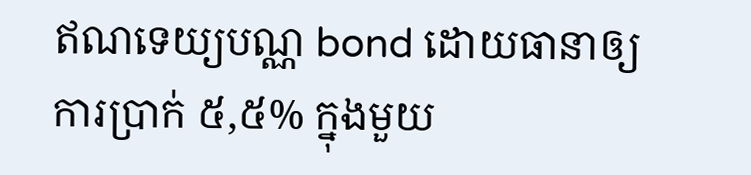ឥណទេយ្យបណ្ណ bond ដោយធានាឲ្យការប្រាក់ ៥,៥% ក្នុងមួយ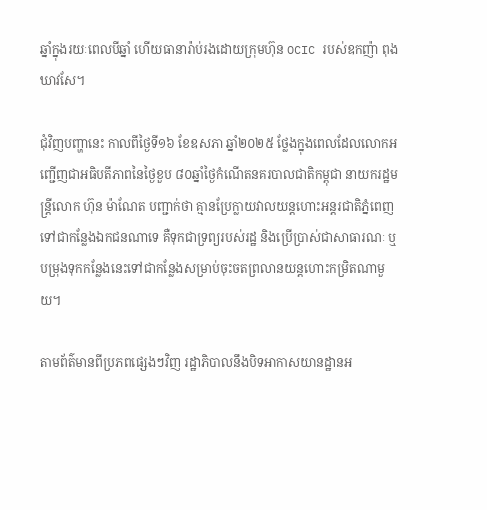ឆ្នាំក្នុងរយៈពេលបីឆ្នាំ ហើយធានារ៉ាប់រងដោយក្រុមហ៊ុន OCIC របស់ឧកញ៉ា ពុង ឃាវសែ។

ជុំវិញបញ្ហានេះ កាលពីថ្ងៃទី១៦ ខែឧសភា ឆ្នាំ២០២៥ ថ្លែងក្នុងពេលដែលលោកអញ្ជើញជាអធិបតីភាពនៃថ្ងៃខួប ៨០ឆ្នាំថ្ងៃកំណើតនគរបាលជាតិកម្ពុជា នាយករដ្ឋមន្ត្រីលោក ហ៊ុន ម៉ាណែត បញ្ជាក់ថា គ្មានប្រែក្លាយវាលយន្តហោះអន្តរជាតិភ្នំពេញទៅជាកន្លែងឯកជនណាទេ គឺទុកជាទ្រព្យរបស់រដ្ឋ និងប្រើប្រាស់ជាសាធារណៈ ឬបម្រុងទុកកន្លែងនេះទៅជាកន្លែងសម្រាប់ចុះចតព្រលានយន្តហោះកម្រិតណាមួយ។

តាមព័ត៌មានពីប្រភពផ្សេងៗវិញ រដ្ឋាភិបាលនឹងបិទអាកាសយានដ្ឋានអ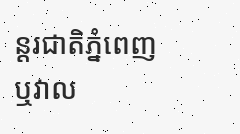ន្តរជាតិភ្នំពេញ ឬវាល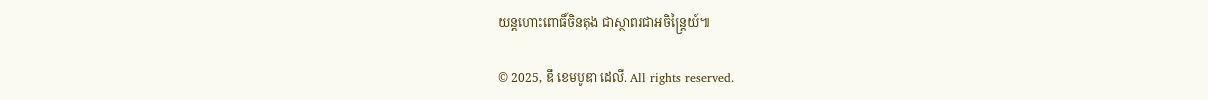យន្តហោះពោធិ៍ចិនតុង ជាស្ថាពរជាអចិន្ត្រៃយ៍៕

© 2025, ឌឹ ខេមបូឌា ដេលី. All rights reserved.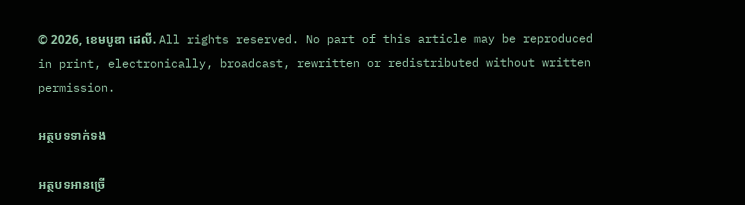© 2026, ខេមបូឌា ដេលី. All rights reserved. No part of this article may be reproduced in print, electronically, broadcast, rewritten or redistributed without written permission.

អត្ថបទទាក់ទង

អត្ថបទអានច្រើ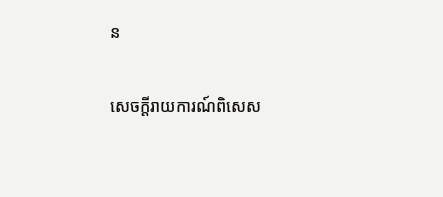ន

សេចក្ដីរាយការណ៍ពិសេស